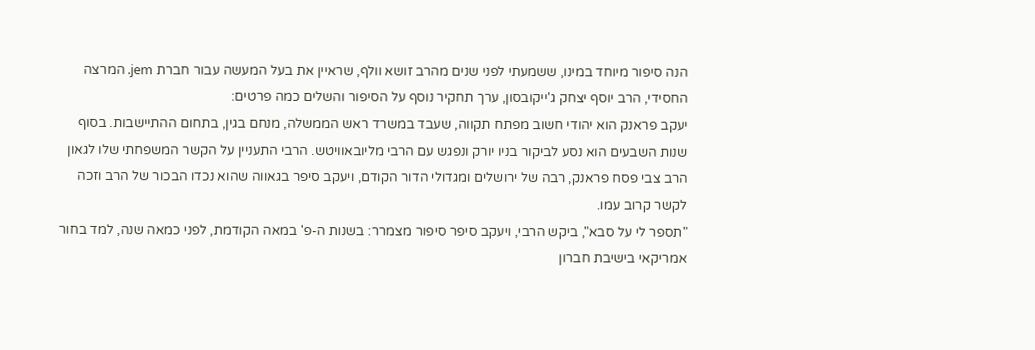הנה סיפור מיוחד במינו, ששמעתי לפני שנים מהרב זושא וולף, שראיין את בעל המעשה עבור חברת jem. המרצה החסידי, הרב יוסף יצחק ג'ייקובסון, ערך תחקיר נוסף על הסיפור והשלים כמה פרטים:
יעקב פראנק הוא יהודי חשוב מפתח תקווה, שעבד במשרד ראש הממשלה, מנחם בגין, בתחום ההתיישבות. בסוף שנות השבעים הוא נסע לביקור בניו יורק ונפגש עם הרבי מליובאוויטש. הרבי התעניין על הקשר המשפחתי שלו לגאון הרב צבי פסח פראנק, רבה של ירושלים ומגדולי הדור הקודם, ויעקב סיפר בגאווה שהוא נכדו הבכור של הרב וזכה לקשר קרוב עמו.
"תספר לי על סבא", ביקש הרבי, ויעקב סיפר סיפור מצמרר: בשנות ה-פ' במאה הקודמת, לפני כמאה שנה, למד בחור אמריקאי בישיבת חברון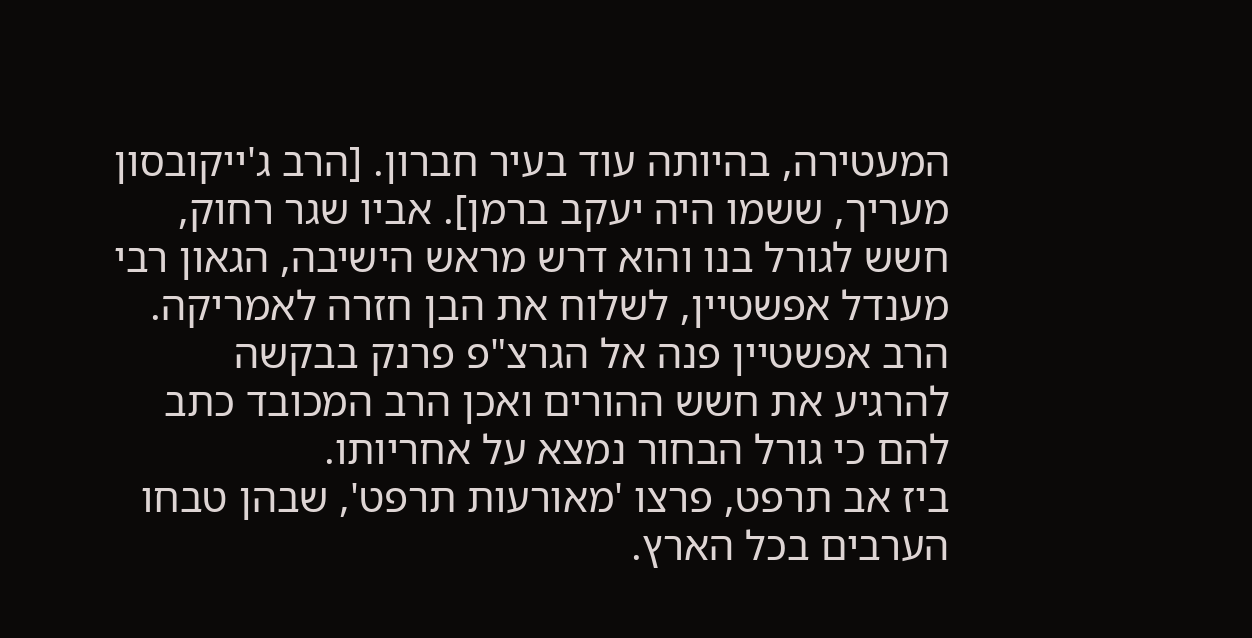המעטירה, בהיותה עוד בעיר חברון. [הרב ג'ייקובסון מעריך, ששמו היה יעקב ברמן]. אביו שגר רחוק, חשש לגורל בנו והוא דרש מראש הישיבה, הגאון רבי מענדל אפשטיין, לשלוח את הבן חזרה לאמריקה. הרב אפשטיין פנה אל הגרצ"פ פרנק בבקשה להרגיע את חשש ההורים ואכן הרב המכובד כתב להם כי גורל הבחור נמצא על אחריותו.
ביז אב תרפט, פרצו 'מאורעות תרפט', שבהן טבחו הערבים בכל הארץ.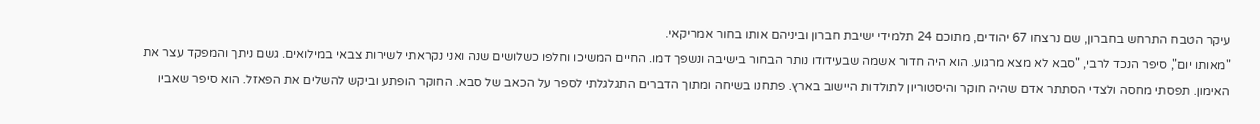עיקר הטבח התרחש בחברון, שם נרצחו 67 יהודים, מתוכם 24 תלמידי ישיבת חברון וביניהם אותו בחור אמריקאי.
"מאותו יום", סיפר הנכד לרבי, "סבא לא מצא מרגוע. הוא היה חדור אשמה שבעידודו נותר הבחור בישיבה ונשפך דמו. החיים המשיכו וחלפו כשלושים שנה ואני נקראתי לשירות צבאי במילואים. גשם ניתך והמפקד עצר את האימון. תפסתי מחסה ולצדי הסתתר אדם שהיה חוקר והיסטוריון לתולדות היישוב בארץ. פתחנו בשיחה ומתוך הדברים התגלגלתי לספר על הכאב של סבא. החוקר הופתע וביקש להשלים את הפאזל. הוא סיפר שאביו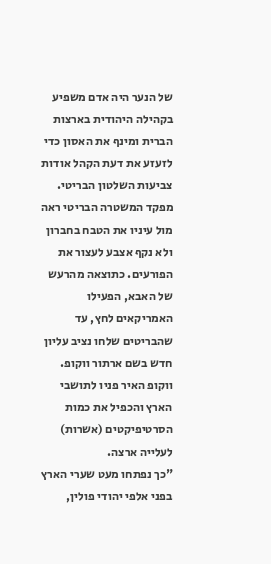של הנער היה אדם משפיע בקהילה היהודית בארצות הברית ומינף את האסון כדי לזעזע את דעת הקהל אודות צביעות השלטון הבריטי. מפקד המשטרה הבריטי ראה מול עיניו את הטבח בחברון ולא נקף אצבע לעצור את הפורעים. כתוצאה מהרעש של האבא, הפעילו האמריקאים לחץ, עד שהבריטים שלחו נציב עליון חדש בשם ארתור ווקופ. ווקופ האיר פניו לתושבי הארץ והכפיל את כמות הסרטיפיקטים (אשרות) לעלייה ארצה.
"כך נפתחו מעט שערי הארץ בפני אלפי יהודי פולין,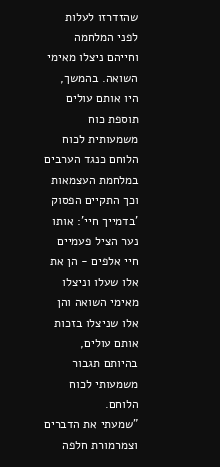שהזדרזו לעלות לפני המלחמה וחייהם ניצלו מאימי השואה. בהמשך, היו אותם עולים תוספת כוח משמעותית לכוח הלוחם כנגד הערבים במלחמת העצמאות וכך התקיים הפסוק 'בדמייך חיי': אותו נער הציל פעמיים חיי אלפים - הן את אלו שעלו וניצלו מאימי השואה והן אלו שניצלו בזכות אותם עולים, בהיותם תגבור משמעותי לכוח הלוחם.
"שמעתי את הדברים וצמרמורת חלפה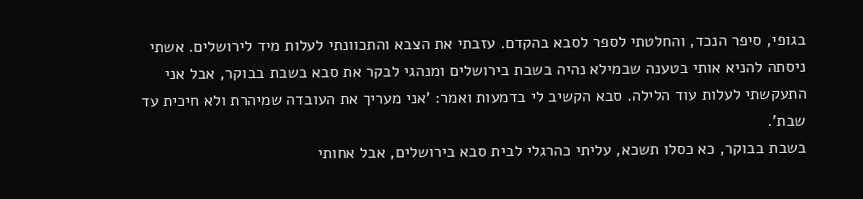בגופי, סיפר הנכד, והחלטתי לספר לסבא בהקדם. עזבתי את הצבא והתכוונתי לעלות מיד לירושלים. אשתי ניסתה להניא אותי בטענה שבמילא נהיה בשבת בירושלים ומנהגי לבקר את סבא בשבת בבוקר, אבל אני התעקשתי לעלות עוד הלילה. סבא הקשיב לי בדמעות ואמר: 'אני מעריך את העובדה שמיהרת ולא חיכית עד שבת'.
בשבת בבוקר, כא כסלו תשכא, עליתי כהרגלי לבית סבא בירושלים, אבל אחותי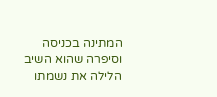המתינה בכניסה וסיפרה שהוא השיב הלילה את נשמתו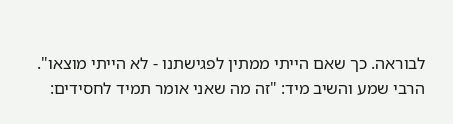לבוראה. כך שאם הייתי ממתין לפגישתנו - לא הייתי מוצאו".
הרבי שמע והשיב מיד: "זה מה שאני אומר תמיד לחסידים: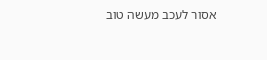אסור לעכב מעשה טוב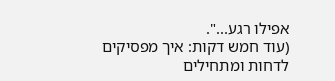אפילו רגע...".
(עוד חמש דקות: איך מפסיקים לדחות ומתחילים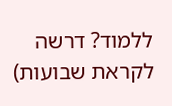ללמוד? דרשה לקראת שבועות)